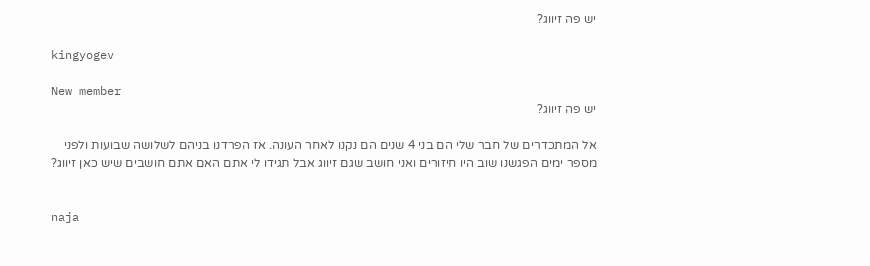יש פה זיווג?

kingyogev

New member
יש פה זיווג?

אל המתכדרים של חבר שלי הם בני 4 שנים הם נקנו לאחר העונה. אז הפרדנו בניהם לשלושה שבועות ולפני מספר ימים הפגשנו שוב היו חיזורים ואני חושב שגם זיווג אבל תגידו לי אתם האם אתם חושבים שיש כאן זיווג?


naja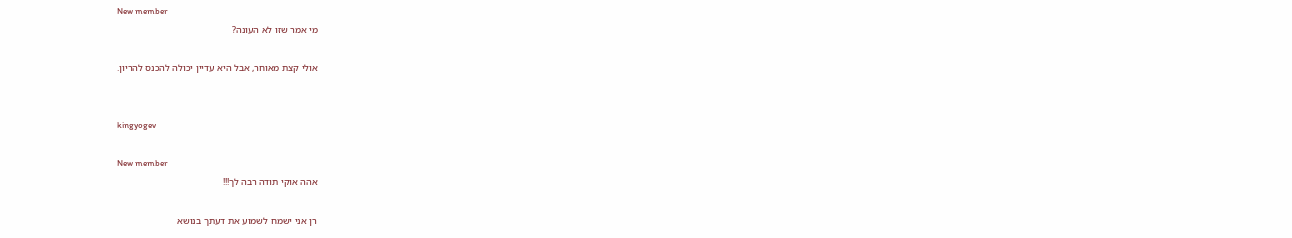New member
מי אמר שזו לא העונה?

אולי קצת מאוחר, אבל היא עדיין יכולה להכנס להריון.


kingyogev

New member
אהה אוקי תודה רבה לך!!!

רן אני ישמח לשמוע את דעתך בנושא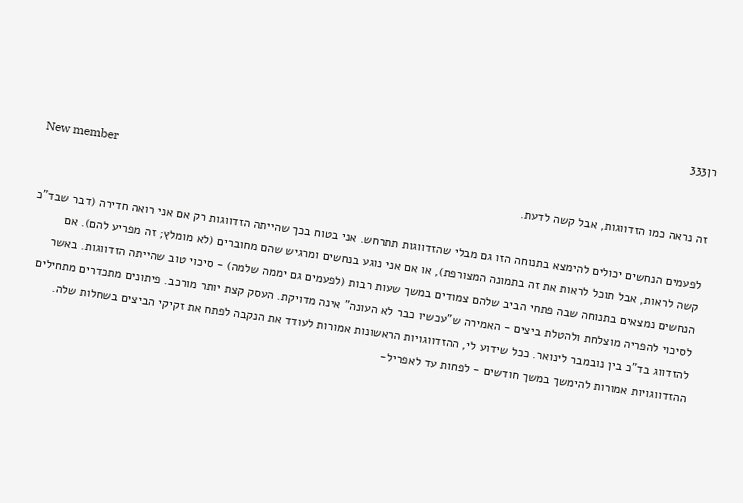רן333

New member
זה נראה כמו הזדווגות, אבל קשה לדעת.

לפעמים הנחשים יכולים להימצא בתנוחה הזו גם מבלי שהזדווגות תתרחש. אני בטוח בכך שהייתה הזדווגות רק אם אני רואה חדירה (דבר שבד"כ קשה לראות, אבל תוכל לראות את זה בתמונה המצורפת), או אם אני נוגע בנחשים ומרגיש שהם מחוברים (לא מומלץ; זה מפריע להם). אם הנחשים נמצאים בתנוחה שבה פתחי הביב שלהם צמודים במשך שעות רבות (לפעמים גם יממה שלמה) - סיכוי טוב שהייתה הזדווגות. באשר לסיכוי להפריה מוצלחת ולהטלת ביצים - האמירה ש"עכשיו כבר לא העונה" אינה מדויקת. העסק קצת יותר מורכב. פיתונים מתכדרים מתחילים להזדווג בד"כ בין נובמבר לינואר. ככל שידוע לי, ההזדווגויות הראשונות אמורות לעודד את הנקבה לפתח את זקיקי הביצים בשחלות שלה. ההזדווגויות אמורות להימשך במשך חודשים - לפחות עד לאפריל-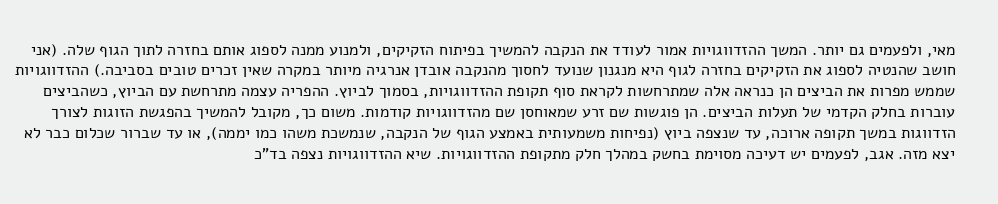מאי, ולפעמים גם יותר. המשך ההזדווגויות אמור לעודד את הנקבה להמשיך בפיתוח הזקיקים, ולמנוע ממנה לספוג אותם בחזרה לתוך הגוף שלה. (אני חושב שהנטיה לספוג את הזקיקים בחזרה לגוף היא מנגנון שנועד לחסוך מהנקבה אובדן אנרגיה מיותר במקרה שאין זכרים טובים בסביבה.) ההזדווגויות שממש מפרות את הביצים הן כנראה אלה שמתרחשות לקראת סוף תקופת ההזדווגויות, בסמוך לביוץ. ההפריה עצמה מתרחשת עם הביוץ, כשהביצים עוברות בחלק הקדמי של תעלות הביצים. הן פוגשות שם זרע שמאוחסן שם מהזדווגויות קודמות. משום כך, מקובל להמשיך בהפגשת הזוגות לצורך הזדווגות במשך תקופה ארוכה, עד שנצפה ביוץ (נפיחות משמעותית באמצע הגוף של הנקבה, שנמשכת משהו כמו יממה), או עד שברור שכלום כבר לא יצא מזה. אגב, לפעמים יש דעיכה מסוימת בחשק במהלך חלק מתקופת ההזדווגויות. שיא ההזדווגויות נצפה בד"כ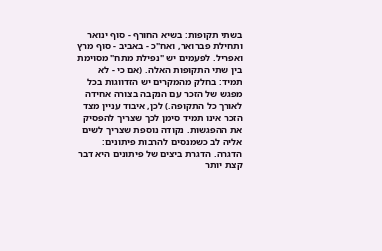בשתי תקופות: בשיא החורף - סוף ינואר ותחילת פברואר, ואח"כ - באביב - סוף מרץ ואפריל. לפעמים יש "נפילת מתח" מסוימת בין שתי התקופות האלה. (אם כי - לא תמיד: בחלק מהמקרים יש הזדווגות בכל מפגש של הזכר עם הנקבה בצורה אחידה לאורך כל התקופה.) לכן, איבוד עניין מצד הזכר אינו תמיד סימן לכך שצריך להפסיק את ההפגשות. נקודה נוספת שצריך לשים אליה לב כשמנסים להרבות פיתונים: הדגרה. הדגרת ביצים של פיתונים היא דבר קצת יותר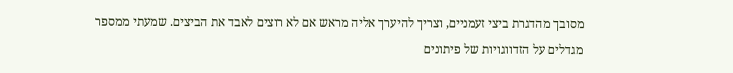מסובך מהדגרת ביצי זעמניים, וצריך להיערך אליה מראש אם לא רוצים לאבד את הביצים. שמעתי ממספר מגדלים על הזדווגויות של פיתונים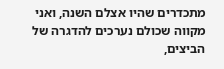מתכדרים שהיו אצלם השנה, ואני מקווה שכולם נערכים להדגרה של הביצים,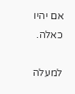אם יהיו כאלה.

למעלה